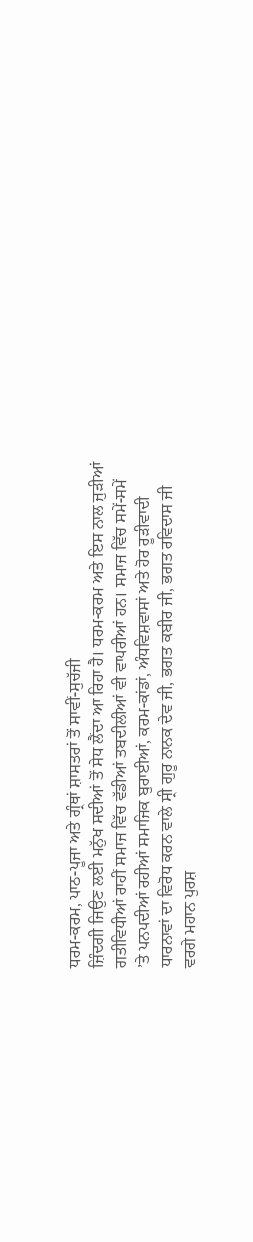ਧਰਮ-ਕਰਮ, ਪਾਠ-ਪੂਜਾ ਅਤੇ ਗ੍ਰੰਥਾਂ ਸ਼ਾਸਤਰਾਂ ਤੋਂ ਸਾਵੀਂ-ਸੁਚੱਜੀ
ਜ਼ਿੰਦਗੀ ਜਿਉਣ ਲਈ ਮਨੁੱਖ ਸਦੀਆਂ ਤੋਂ ਸੇਧ ਲੈਂਦਾ ਆ ਰਿਹਾ ਹੈ। ਧਰਮ-ਕਰਮ ਅਤੇ ਇਸ ਨਾਲ ਜੁੜੀਆਂ
ਗਤੀਵਿਧੀਆਂ ਰਾਹੀਂ ਸਮਾਜ ਵਿੱਚ ਵੱਡੀਆਂ ਤਬਦੀਲੀਆਂ ਵੀ ਵਾਪਰੀਆਂ ਹਨ। ਸਮਾਜ ਵਿੱਚ ਸਮੇਂ-ਸਮੇਂ
’ਤੇ ਪਨਪਦੀਆਂ ਰਹੀਆਂ ਸਮਾਜਿਕ ਬੁਰਾਈਆਂ, ਕਰਮ-ਕਾਂਡਾਂ, ਅੰਧਵਿਸ਼ਵਾਸਾਂ ਅਤੇ ਹੋਰ ਰੂੜੀਵਾਦੀ
ਧਾਰਨਾਵਾਂ ਦਾ ਵਿਰੋਧ ਕਰਨ ਵਾਲੇ ਸ੍ਰੀ ਗੁਰੂ ਨਾਨਕ ਦੇਵ ਜੀ, ਭਗਤ ਕਬੀਰ ਜੀ, ਭਗਤ ਰਵਿਦਾਸ ਜੀ
ਵਰਗੇ ਮਹਾਨ ਪੁਰਸ਼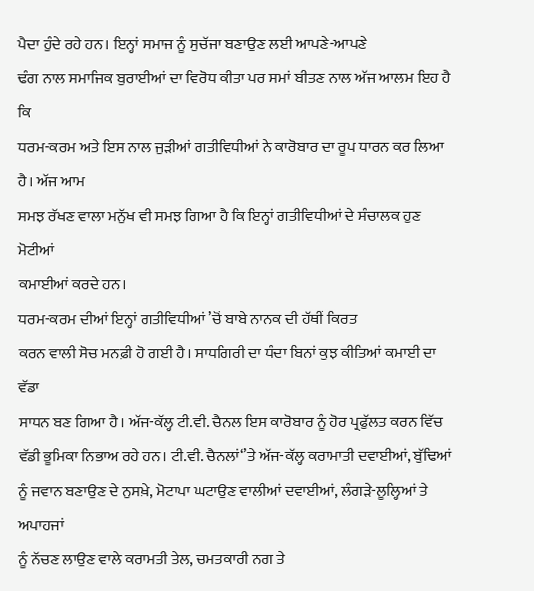ਪੈਦਾ ਹੁੰਦੇ ਰਹੇ ਹਨ। ਇਨ੍ਹਾਂ ਸਮਾਜ ਨੂੰ ਸੁਚੱਜਾ ਬਣਾਉਣ ਲਈ ਆਪਣੇ-ਆਪਣੇ
ਢੰਗ ਨਾਲ ਸਮਾਜਿਕ ਬੁਰਾਈਆਂ ਦਾ ਵਿਰੋਧ ਕੀਤਾ ਪਰ ਸਮਾਂ ਬੀਤਣ ਨਾਲ ਅੱਜ ਆਲਮ ਇਹ ਹੈ ਕਿ
ਧਰਮ-ਕਰਮ ਅਤੇ ਇਸ ਨਾਲ ਜੁੜੀਆਂ ਗਤੀਵਿਧੀਆਂ ਨੇ ਕਾਰੋਬਾਰ ਦਾ ਰੂਪ ਧਾਰਨ ਕਰ ਲਿਆ ਹੈ। ਅੱਜ ਆਮ
ਸਮਝ ਰੱਖਣ ਵਾਲਾ ਮਨੁੱਖ ਵੀ ਸਮਝ ਗਿਆ ਹੈ ਕਿ ਇਨ੍ਹਾਂ ਗਤੀਵਿਧੀਆਂ ਦੇ ਸੰਚਾਲਕ ਹੁਣ ਮੋਟੀਆਂ
ਕਮਾਈਆਂ ਕਰਦੇ ਹਨ।
ਧਰਮ-ਕਰਮ ਦੀਆਂ ਇਨ੍ਹਾਂ ਗਤੀਵਿਧੀਆਂ ’ਚੋਂ ਬਾਬੇ ਨਾਨਕ ਦੀ ਹੱਥੀਂ ਕਿਰਤ
ਕਰਨ ਵਾਲੀ ਸੋਚ ਮਨਫ਼ੀ ਹੋ ਗਈ ਹੈ। ਸਾਧਗਿਰੀ ਦਾ ਧੰਦਾ ਬਿਨਾਂ ਕੁਝ ਕੀਤਿਆਂ ਕਮਾਈ ਦਾ ਵੱਡਾ
ਸਾਧਨ ਬਣ ਗਿਆ ਹੈ। ਅੱਜ-ਕੱਲ੍ਹ ਟੀ.ਵੀ. ਚੈਨਲ ਇਸ ਕਾਰੋਬਾਰ ਨੂੰ ਹੋਰ ਪ੍ਰਫੁੱਲਤ ਕਰਨ ਵਿੱਚ
ਵੱਡੀ ਭੂਮਿਕਾ ਨਿਭਾਅ ਰਹੇ ਹਨ। ਟੀ.ਵੀ. ਚੈਨਲਾਂ‘’ਤੇ ਅੱਜ-ਕੱਲ੍ਹ ਕਰਾਮਾਤੀ ਦਵਾਈਆਂ, ਬੁੱਢਿਆਂ
ਨੂੰ ਜਵਾਨ ਬਣਾਉਣ ਦੇ ਨੁਸਖ਼ੇ, ਮੋਟਾਪਾ ਘਟਾਉਣ ਵਾਲੀਆਂ ਦਵਾਈਆਂ, ਲੰਗੜੇ-ਲੂਲ੍ਹਿਆਂ ਤੇ ਅਪਾਹਜਾਂ
ਨੂੰ ਨੱਚਣ ਲਾਉਣ ਵਾਲੇ ਕਰਾਮਤੀ ਤੇਲ, ਚਮਤਕਾਰੀ ਨਗ ਤੇ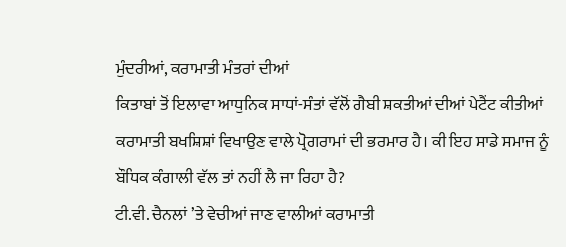ਮੁੰਦਰੀਆਂ, ਕਰਾਮਾਤੀ ਮੰਤਰਾਂ ਦੀਆਂ
ਕਿਤਾਬਾਂ ਤੋਂ ਇਲਾਵਾ ਆਧੁਨਿਕ ਸਾਧਾਂ-ਸੰਤਾਂ ਵੱਲੋਂ ਗੈਬੀ ਸ਼ਕਤੀਆਂ ਦੀਆਂ ਪੇਟੈਂਟ ਕੀਤੀਆਂ
ਕਰਾਮਾਤੀ ਬਖਸ਼ਿਸ਼ਾਂ ਵਿਖਾਉਣ ਵਾਲੇ ਪ੍ਰੋਗਰਾਮਾਂ ਦੀ ਭਰਮਾਰ ਹੈ। ਕੀ ਇਹ ਸਾਡੇ ਸਮਾਜ ਨੂੰ
ਬੌਧਿਕ ਕੰਗਾਲੀ ਵੱਲ ਤਾਂ ਨਹੀਂ ਲੈ ਜਾ ਰਿਹਾ ਹੈ?
ਟੀ.ਵੀ. ਚੈਨਲਾਂ ’ਤੇ ਵੇਚੀਆਂ ਜਾਣ ਵਾਲੀਆਂ ਕਰਾਮਾਤੀ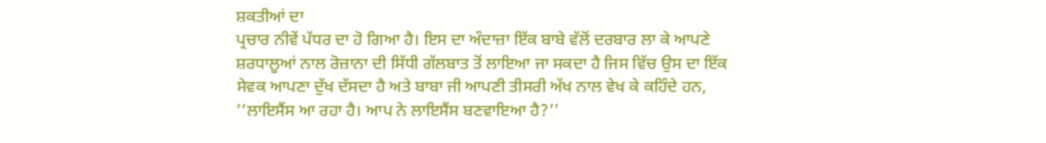ਸ਼ਕਤੀਆਂ ਦਾ
ਪ੍ਰਚਾਰ ਨੀਵੇਂ ਪੱਧਰ ਦਾ ਹੋ ਗਿਆ ਹੈ। ਇਸ ਦਾ ਅੰਦਾਜ਼ਾ ਇੱਕ ਬਾਬੇ ਵੱਲੋਂ ਦਰਬਾਰ ਲਾ ਕੇ ਆਪਣੇ
ਸ਼ਰਧਾਲੂਆਂ ਨਾਲ ਰੋਜ਼ਾਨਾ ਦੀ ਸਿੱਧੀ ਗੱਲਬਾਤ ਤੋਂ ਲਾਇਆ ਜਾ ਸਕਦਾ ਹੈ ਜਿਸ ਵਿੱਚ ਉਸ ਦਾ ਇੱਕ
ਸੇਵਕ ਆਪਣਾ ਦੁੱਖ ਦੱਸਦਾ ਹੈ ਅਤੇ ਬਾਬਾ ਜੀ ਆਪਣੀ ਤੀਸਰੀ ਅੱਖ ਨਾਲ ਵੇਖ ਕੇ ਕਹਿੰਦੇ ਹਨ,
‘‘ਲਾਇਸੈਂਸ ਆ ਰਹਾ ਹੈ। ਆਪ ਨੇ ਲਾਇਸੈਂਸ ਬਣਵਾਇਆ ਹੈ?’’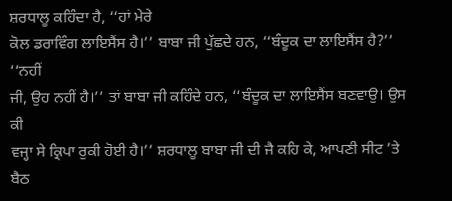ਸ਼ਰਧਾਲੂ ਕਹਿੰਦਾ ਹੈ, ‘‘ਹਾਂ ਮੇਰੇ
ਕੋਲ ਡਰਾਵਿੰਗ ਲਾਇਸੈਂਸ ਹੈ।’’ ਬਾਬਾ ਜੀ ਪੁੱਛਦੇ ਹਨ, ‘‘ਬੰਦੂਕ ਦਾ ਲਾਇਸੈਂਸ ਹੈ?’’ ‘‘ਨਹੀਂ
ਜੀ, ਉਹ ਨਹੀਂ ਹੈ।’’ ਤਾਂ ਬਾਬਾ ਜੀ ਕਹਿੰਦੇ ਹਨ, ‘‘ਬੰਦੂਕ ਦਾ ਲਾਇਸੈਂਸ ਬਣਵਾਉ। ਉਸ ਕੀ
ਵਜ੍ਹਾ ਸੇ ਕ੍ਰਿਪਾ ਰੁਕੀ ਹੋਈ ਹੈ।’’ ਸ਼ਰਧਾਲੂ ਬਾਬਾ ਜੀ ਦੀ ਜੈ ਕਹਿ ਕੇ, ਆਪਣੀ ਸੀਟ ’ਤੇ ਬੈਠ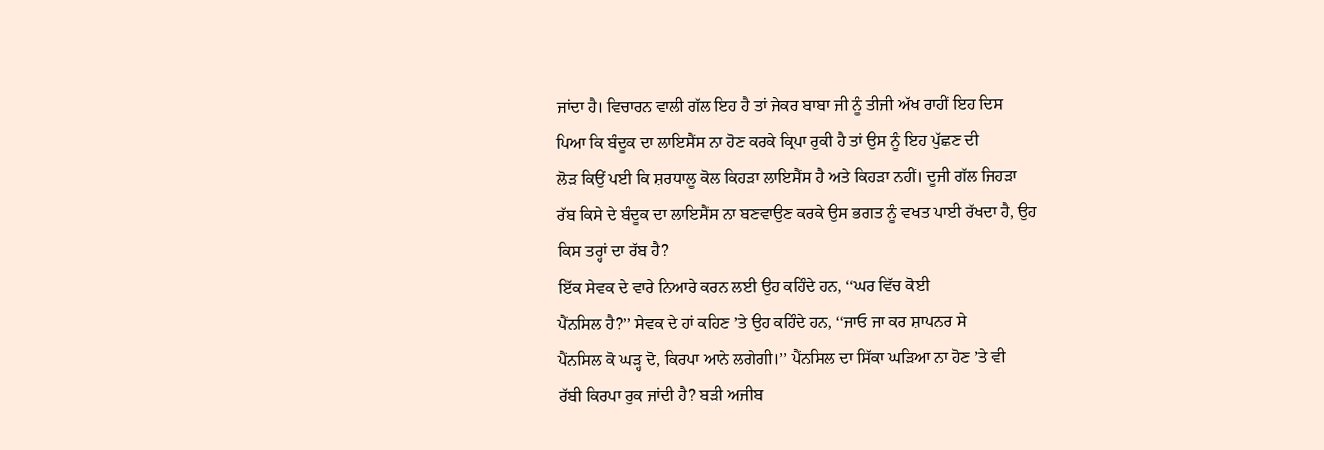ਜਾਂਦਾ ਹੈ। ਵਿਚਾਰਨ ਵਾਲੀ ਗੱਲ ਇਹ ਹੈ ਤਾਂ ਜੇਕਰ ਬਾਬਾ ਜੀ ਨੂੰ ਤੀਜੀ ਅੱਖ ਰਾਹੀਂ ਇਹ ਦਿਸ
ਪਿਆ ਕਿ ਬੰਦੂਕ ਦਾ ਲਾਇਸੈਂਸ ਨਾ ਹੋਣ ਕਰਕੇ ਕ੍ਰਿਪਾ ਰੁਕੀ ਹੈ ਤਾਂ ਉਸ ਨੂੰ ਇਹ ਪੁੱਛਣ ਦੀ
ਲੋੜ ਕਿਉਂ ਪਈ ਕਿ ਸ਼ਰਧਾਲੂ ਕੋਲ ਕਿਹੜਾ ਲਾਇਸੈਂਸ ਹੈ ਅਤੇ ਕਿਹੜਾ ਨਹੀਂ। ਦੂਜੀ ਗੱਲ ਜਿਹੜਾ
ਰੱਬ ਕਿਸੇ ਦੇ ਬੰਦੂਕ ਦਾ ਲਾਇਸੈਂਸ ਨਾ ਬਣਵਾਉਣ ਕਰਕੇ ਉਸ ਭਗਤ ਨੂੰ ਵਖਤ ਪਾਈ ਰੱਖਦਾ ਹੈ, ਉਹ
ਕਿਸ ਤਰ੍ਹਾਂ ਦਾ ਰੱਬ ਹੈ?
ਇੱਕ ਸੇਵਕ ਦੇ ਵਾਰੇ ਨਿਆਰੇ ਕਰਨ ਲਈ ਉਹ ਕਹਿੰਦੇ ਹਨ, ‘‘ਘਰ ਵਿੱਚ ਕੋਈ
ਪੈਂਨਸਿਲ ਹੈ?’’ ਸੇਵਕ ਦੇ ਹਾਂ ਕਹਿਣ ’ਤੇ ਉਹ ਕਹਿੰਦੇ ਹਨ, ‘‘ਜਾਓ ਜਾ ਕਰ ਸ਼ਾਪਨਰ ਸੇ
ਪੈਂਨਸਿਲ ਕੋ ਘੜ੍ਹ ਦੋ, ਕਿਰਪਾ ਆਨੇ ਲਗੇਗੀ।’’ ਪੈਂਨਸਿਲ ਦਾ ਸਿੱਕਾ ਘੜਿਆ ਨਾ ਹੋਣ ’ਤੇ ਵੀ
ਰੱਬੀ ਕਿਰਪਾ ਰੁਕ ਜਾਂਦੀ ਹੈ? ਬੜੀ ਅਜੀਬ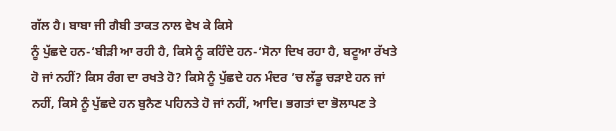ਗੱਲ ਹੈ। ਬਾਬਾ ਜੀ ਗੈਬੀ ਤਾਕਤ ਨਾਲ ਵੇਖ ਕੇ ਕਿਸੇ
ਨੂੰ ਪੁੱਛਦੇ ਹਨ-‘ਬੀੜੀ ਆ ਰਹੀ ਹੈ, ਕਿਸੇ ਨੂੰ ਕਹਿੰਦੇ ਹਨ-‘ਸੋਨਾ ਦਿਖ ਰਹਾ ਹੈ, ਬਟੂਆ ਰੱਖਤੇ
ਹੋ ਜਾਂ ਨਹੀਂ? ਕਿਸ ਰੰਗ ਦਾ ਰਖਤੇ ਹੋ? ਕਿਸੇ ਨੂੰ ਪੁੱਛਦੇ ਹਨ ਮੰਦਰ ’ਚ ਲੱਡੂ ਚੜਾਏ ਹਨ ਜਾਂ
ਨਹੀਂ, ਕਿਸੇ ਨੂੰ ਪੁੱਛਦੇ ਹਨ ਬੁਨੈਣ ਪਹਿਨਤੇ ਹੋ ਜਾਂ ਨਹੀਂ, ਆਦਿ। ਭਗਤਾਂ ਦਾ ਭੋਲਾਪਣ ਤੇ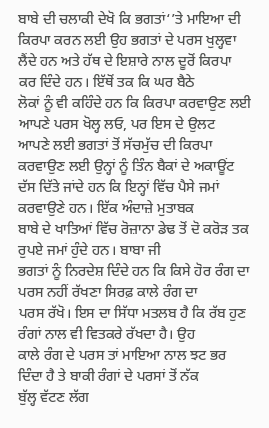ਬਾਬੇ ਦੀ ਚਲਾਕੀ ਦੇਖੋ ਕਿ ਭਗਤਾਂ‘’ਤੇ ਮਾਇਆ ਦੀ ਕਿਰਪਾ ਕਰਨ ਲਈ ਉਹ ਭਗਤਾਂ ਦੇ ਪਰਸ ਖੁਲ੍ਹਵਾ
ਲੈਂਦੇ ਹਨ ਅਤੇ ਹੱਥ ਦੇ ਇਸ਼ਾਰੇ ਨਾਲ ਦੂਰੋਂ ਕਿਰਪਾ ਕਰ ਦਿੰਦੇ ਹਨ। ਇੱਥੋਂ ਤਕ ਕਿ ਘਰ ਬੈਠੇ
ਲੋਕਾਂ ਨੂੰ ਵੀ ਕਹਿੰਦੇ ਹਨ ਕਿ ਕਿਰਪਾ ਕਰਵਾਉਣ ਲਈ ਆਪਣੇ ਪਰਸ ਖੋਲ੍ਹ ਲਓ, ਪਰ ਇਸ ਦੇ ਉਲਟ
ਆਪਣੇ ਲਈ ਭਗਤਾਂ ਤੋਂ ਸੱਚਮੁੱਚ ਦੀ ਕਿਰਪਾ ਕਰਵਾਉਣ ਲਈ ਉਨ੍ਹਾਂ ਨੂੰ ਤਿੰਨ ਬੈਕਾਂ ਦੇ ਅਕਾਊਂਟ
ਦੱਸ ਦਿੱਤੇ ਜਾਂਦੇ ਹਨ ਕਿ ਇਨ੍ਹਾਂ ਵਿੱਚ ਪੈਸੇ ਜਮਾਂ ਕਰਵਾਉਣੇ ਹਨ। ਇੱਕ ਅੰਦਾਜ਼ੇ ਮੁਤਾਬਕ
ਬਾਬੇ ਦੇ ਖਾਤਿਆਂ ਵਿੱਚ ਰੋਜ਼ਾਨਾ ਡੇਢ ਤੋਂ ਦੋ ਕਰੋੜ ਤਕ ਰੁਪਏ ਜਮਾਂ ਹੁੰਦੇ ਹਨ। ਬਾਬਾ ਜੀ
ਭਗਤਾਂ ਨੂੰ ਨਿਰਦੇਸ਼ ਦਿੰਦੇ ਹਨ ਕਿ ਕਿਸੇ ਹੋਰ ਰੰਗ ਦਾ ਪਰਸ ਨਹੀਂ ਰੱਖਣਾ ਸਿਰਫ਼ ਕਾਲੇ ਰੰਗ ਦਾ
ਪਰਸ ਰੱਖੋ। ਇਸ ਦਾ ਸਿੱਧਾ ਮਤਲਬ ਹੈ ਕਿ ਰੱਬ ਹੁਣ ਰੰਗਾਂ ਨਾਲ ਵੀ ਵਿਤਕਰੇ ਰੱਖਦਾ ਹੈ। ਉਹ
ਕਾਲੇ ਰੰਗ ਦੇ ਪਰਸ ਤਾਂ ਮਾਇਆ ਨਾਲ ਝਟ ਭਰ ਦਿੰਦਾ ਹੈ ਤੇ ਬਾਕੀ ਰੰਗਾਂ ਦੇ ਪਰਸਾਂ ਤੋਂ ਨੱਕ
ਬੁੱਲ੍ਹ ਵੱਟਣ ਲੱਗ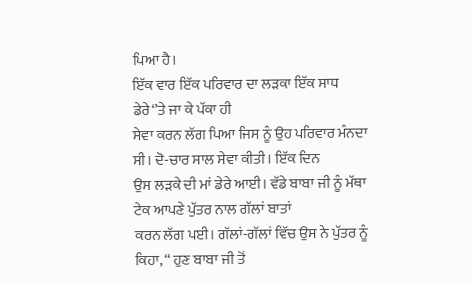ਪਿਆ ਹੈ।
ਇੱਕ ਵਾਰ ਇੱਕ ਪਰਿਵਾਰ ਦਾ ਲੜਕਾ ਇੱਕ ਸਾਧ ਡੇਰੇ‘’ਤੇ ਜਾ ਕੇ ਪੱਕਾ ਹੀ
ਸੇਵਾ ਕਰਨ ਲੱਗ ਪਿਆ ਜਿਸ ਨੂੰ ਉਹ ਪਰਿਵਾਰ ਮੰਨਦਾ ਸੀ। ਦੋ-ਚਾਰ ਸਾਲ ਸੇਵਾ ਕੀਤੀ। ਇੱਕ ਦਿਨ
ਉਸ ਲੜਕੇ ਦੀ ਮਾਂ ਡੇਰੇ ਆਈ। ਵੱਡੇ ਬਾਬਾ ਜੀ ਨੂੰ ਮੱਥਾ ਟੇਕ ਆਪਣੇ ਪੁੱਤਰ ਨਾਲ ਗੱਲਾਂ ਬਾਤਾਂ
ਕਰਨ ਲੱਗ ਪਈ। ਗੱਲਾਂ-ਗੱਲਾਂ ਵਿੱਚ ਉਸ ਨੇ ਪੁੱਤਰ ਨੂੰ ਕਿਹਾ, ‘‘ ਹੁਣ ਬਾਬਾ ਜੀ ਤੋਂ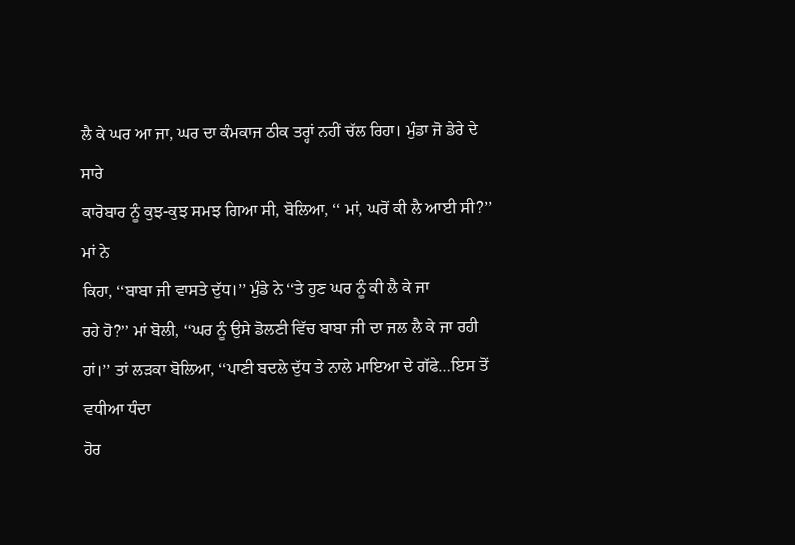ਲੈ ਕੇ ਘਰ ਆ ਜਾ, ਘਰ ਦਾ ਕੰਮਕਾਜ ਠੀਕ ਤਰ੍ਹਾਂ ਨਹੀਂ ਚੱਲ ਰਿਹਾ। ਮੁੰਡਾ ਜੋ ਡੇਰੇ ਦੇ ਸਾਰੇ
ਕਾਰੋਬਾਰ ਨੂੰ ਕੁਝ-ਕੁਝ ਸਮਝ ਗਿਆ ਸੀ, ਬੋਲਿਆ, ‘‘ ਮਾਂ, ਘਰੋਂ ਕੀ ਲੈ ਆਈ ਸੀ?’’ ਮਾਂ ਨੇ
ਕਿਹਾ, ‘‘ਬਾਬਾ ਜੀ ਵਾਸਤੇ ਦੁੱਧ।’’ ਮੁੰਡੇ ਨੇ ‘‘ਤੇ ਹੁਣ ਘਰ ਨੂੰ ਕੀ ਲੈ ਕੇ ਜਾ
ਰਹੇ ਹੋ?’’ ਮਾਂ ਬੋਲੀ, ‘‘ਘਰ ਨੂੰ ਉਸੇ ਡੋਲਣੀ ਵਿੱਚ ਬਾਬਾ ਜੀ ਦਾ ਜਲ ਲੈ ਕੇ ਜਾ ਰਹੀ
ਹਾਂ।’’ ਤਾਂ ਲੜਕਾ ਬੋਲਿਆ, ‘‘ਪਾਣੀ ਬਦਲੇ ਦੁੱਧ ਤੇ ਨਾਲੇ ਮਾਇਆ ਦੇ ਗੱਫੇ…ਇਸ ਤੋਂ ਵਧੀਆ ਧੰਦਾ
ਹੋਰ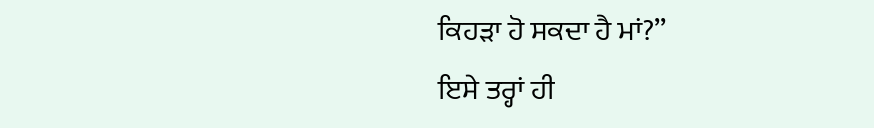ਕਿਹੜਾ ਹੋ ਸਕਦਾ ਹੈ ਮਾਂ?’’
ਇਸੇ ਤਰ੍ਹਾਂ ਹੀ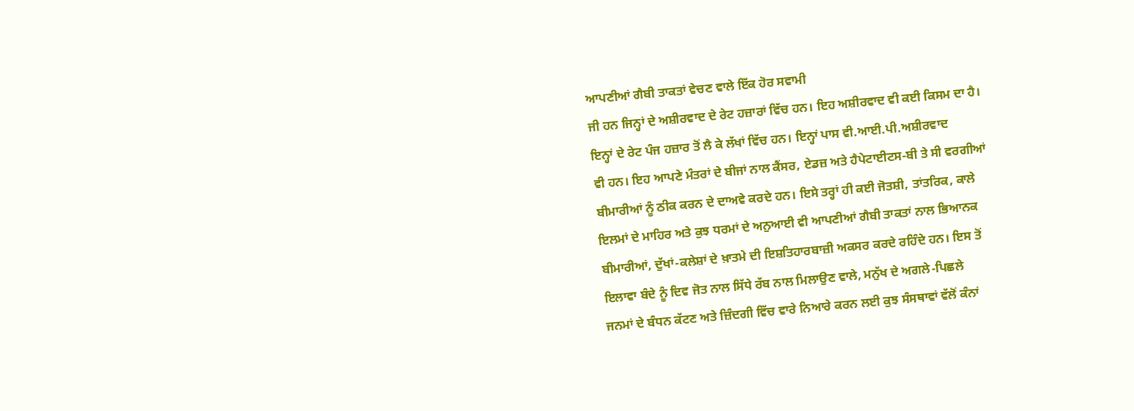ਆਪਣੀਆਂ ਗੈਬੀ ਤਾਕਤਾਂ ਵੇਚਣ ਵਾਲੇ ਇੱਕ ਹੋਰ ਸਵਾਮੀ
ਜੀ ਹਨ ਜਿਨ੍ਹਾਂ ਦੇ ਅਸ਼ੀਰਵਾਦ ਦੇ ਰੇਟ ਹਜ਼ਾਰਾਂ ਵਿੱਚ ਹਨ। ਇਹ ਅਸ਼ੀਰਵਾਦ ਵੀ ਕਈ ਕਿਸਮ ਦਾ ਹੈ।
ਇਨ੍ਹਾਂ ਦੇ ਰੇਟ ਪੰਜ ਹਜ਼ਾਰ ਤੋਂ ਲੈ ਕੇ ਲੱਖਾਂ ਵਿੱਚ ਹਨ। ਇਨ੍ਹਾਂ ਪਾਸ ਵੀ.ਆਈ.ਪੀ.ਅਸ਼ੀਰਵਾਦ
ਵੀ ਹਨ। ਇਹ ਆਪਣੇ ਮੰਤਰਾਂ ਦੇ ਬੀਜਾਂ ਨਾਲ ਕੈਂਸਰ, ਏਡਜ਼ ਅਤੇ ਹੈਪੇਟਾਈਟਸ-ਬੀ ਤੇ ਸੀ ਵਰਗੀਆਂ
ਬੀਮਾਰੀਆਂ ਨੂੰ ਠੀਕ ਕਰਨ ਦੇ ਦਾਅਵੇ ਕਰਦੇ ਹਨ। ਇਸੇ ਤਰ੍ਹਾਂ ਹੀ ਕਈ ਜੋਤਸ਼ੀ, ਤਾਂਤਰਿਕ, ਕਾਲੇ
ਇਲਮਾਂ ਦੇ ਮਾਹਿਰ ਅਤੇ ਕੁਝ ਧਰਮਾਂ ਦੇ ਅਨੁਆਈ ਵੀ ਆਪਣੀਆਂ ਗੈਬੀ ਤਾਕਤਾਂ ਨਾਲ ਭਿਆਨਕ
ਬੀਮਾਰੀਆਂ, ਦੁੱਖਾਂ-ਕਲੇਸ਼ਾਂ ਦੇ ਖ਼ਾਤਮੇ ਦੀ ਇਸ਼ਤਿਹਾਰਬਾਜ਼ੀ ਅਕਸਰ ਕਰਦੇ ਰਹਿੰਦੇ ਹਨ। ਇਸ ਤੋਂ
ਇਲਾਵਾ ਬੰਦੇ ਨੂੰ ਦਿਵ ਜੋਤ ਨਾਲ ਸਿੱਧੇ ਰੱਬ ਨਾਲ ਮਿਲਾਉਣ ਵਾਲੇ, ਮਨੁੱਖ ਦੇ ਅਗਲੇ-ਪਿਛਲੇ
ਜਨਮਾਂ ਦੇ ਬੰਧਨ ਕੱਟਣ ਅਤੇ ਜ਼ਿੰਦਗੀ ਵਿੱਚ ਵਾਰੇ ਨਿਆਰੇ ਕਰਨ ਲਈ ਕੁਝ ਸੰਸਥਾਵਾਂ ਵੱਲੋਂ ਕੰਨਾਂ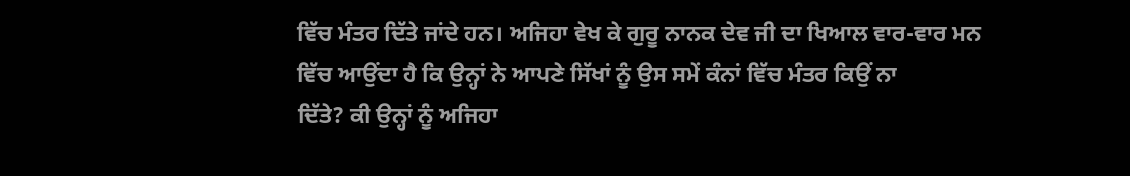ਵਿੱਚ ਮੰਤਰ ਦਿੱਤੇ ਜਾਂਦੇ ਹਨ। ਅਜਿਹਾ ਵੇਖ ਕੇ ਗੁਰੂ ਨਾਨਕ ਦੇਵ ਜੀ ਦਾ ਖਿਆਲ ਵਾਰ-ਵਾਰ ਮਨ
ਵਿੱਚ ਆਉਂਦਾ ਹੈ ਕਿ ਉਨ੍ਹਾਂ ਨੇ ਆਪਣੇ ਸਿੱਖਾਂ ਨੂੰ ਉਸ ਸਮੇਂ ਕੰਨਾਂ ਵਿੱਚ ਮੰਤਰ ਕਿਉਂ ਨਾ
ਦਿੱਤੇ? ਕੀ ਉਨ੍ਹਾਂ ਨੂੰ ਅਜਿਹਾ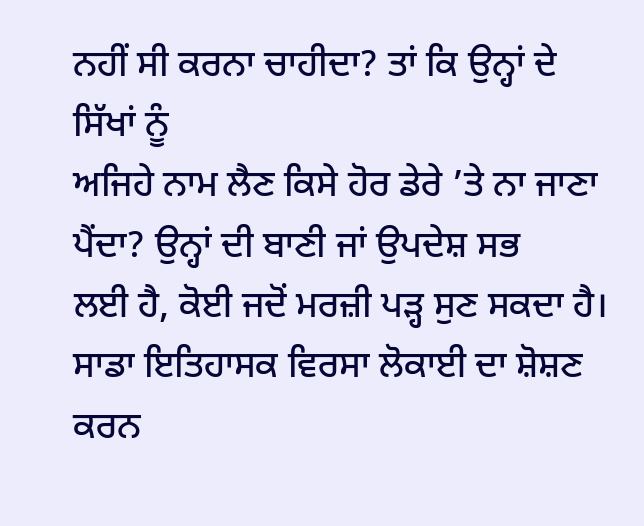ਨਹੀਂ ਸੀ ਕਰਨਾ ਚਾਹੀਦਾ? ਤਾਂ ਕਿ ਉਨ੍ਹਾਂ ਦੇ ਸਿੱਖਾਂ ਨੂੰ
ਅਜਿਹੇ ਨਾਮ ਲੈਣ ਕਿਸੇ ਹੋਰ ਡੇਰੇ ’ਤੇ ਨਾ ਜਾਣਾ ਪੈਂਦਾ? ਉਨ੍ਹਾਂ ਦੀ ਬਾਣੀ ਜਾਂ ਉਪਦੇਸ਼ ਸਭ
ਲਈ ਹੈ, ਕੋਈ ਜਦੋਂ ਮਰਜ਼ੀ ਪੜ੍ਹ ਸੁਣ ਸਕਦਾ ਹੈ।
ਸਾਡਾ ਇਤਿਹਾਸਕ ਵਿਰਸਾ ਲੋਕਾਈ ਦਾ ਸ਼ੋਸ਼ਣ ਕਰਨ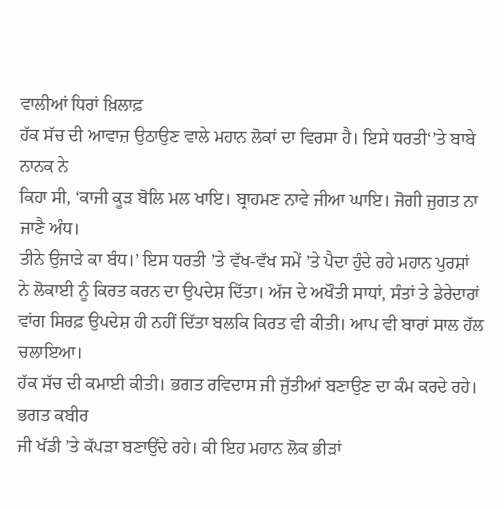ਵਾਲੀਆਂ ਧਿਰਾਂ ਖ਼ਿਲਾਫ਼
ਹੱਕ ਸੱਚ ਦੀ ਆਵਾਜ਼ ਉਠਾਉਣ ਵਾਲੇ ਮਹਾਨ ਲੋਕਾਂ ਦਾ ਵਿਰਸਾ ਹੈ। ਇਸੇ ਧਰਤੀ‘’ਤੇ ਬਾਬੇ ਨਾਨਕ ਨੇ
ਕਿਹਾ ਸੀ, ‘ਕਾਜੀ ਕੂੜ ਬੋਲਿ ਮਲ ਖਾਇ। ਬ੍ਰਾਹਮਣ ਨਾਵੇ ਜੀਆ ਘਾਇ। ਜੋਗੀ ਜੁਗਤ ਨਾ ਜਾਣੈ ਅੰਧ।
ਤੀਨੇ ਉਜਾੜੇ ਕਾ ਬੰਧ।’ ਇਸ ਧਰਤੀ ’ਤੇ ਵੱਖ-ਵੱਖ ਸਮੇਂ ’ਤੇ ਪੈਦਾ ਹੁੰਦੇ ਰਹੇ ਮਹਾਨ ਪੁਰਸ਼ਾਂ
ਨੇ ਲੋਕਾਈ ਨੂੰ ਕਿਰਤ ਕਰਨ ਦਾ ਉਪਦੇਸ਼ ਦਿੱਤਾ। ਅੱਜ ਦੇ ਅਖੌਤੀ ਸਾਧਾਂ, ਸੰਤਾਂ ਤੇ ਡੇਰੇਦਾਰਾਂ
ਵਾਂਗ ਸਿਰਫ਼ ਉਪਦੇਸ਼ ਹੀ ਨਹੀਂ ਦਿੱਤਾ ਬਲਕਿ ਕਿਰਤ ਵੀ ਕੀਤੀ। ਆਪ ਵੀ ਬਾਰਾਂ ਸਾਲ ਹੱਲ ਚਲਾਇਆ।
ਹੱਕ ਸੱਚ ਦੀ ਕਮਾਈ ਕੀਤੀ। ਭਗਤ ਰਵਿਦਾਸ ਜੀ ਜੁੱਤੀਆਂ ਬਣਾਉਣ ਦਾ ਕੰਮ ਕਰਦੇ ਰਹੇ। ਭਗਤ ਕਬੀਰ
ਜੀ ਖੱਡੀ ’ਤੇ ਕੱਪੜਾ ਬਣਾਉਂਦੇ ਰਹੇ। ਕੀ ਇਹ ਮਹਾਨ ਲੋਕ ਭੀੜਾਂ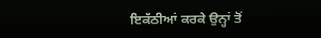ਇਕੱਠੀਆਂ ਕਰਕੇ ਉਨ੍ਹਾਂ ਤੋਂ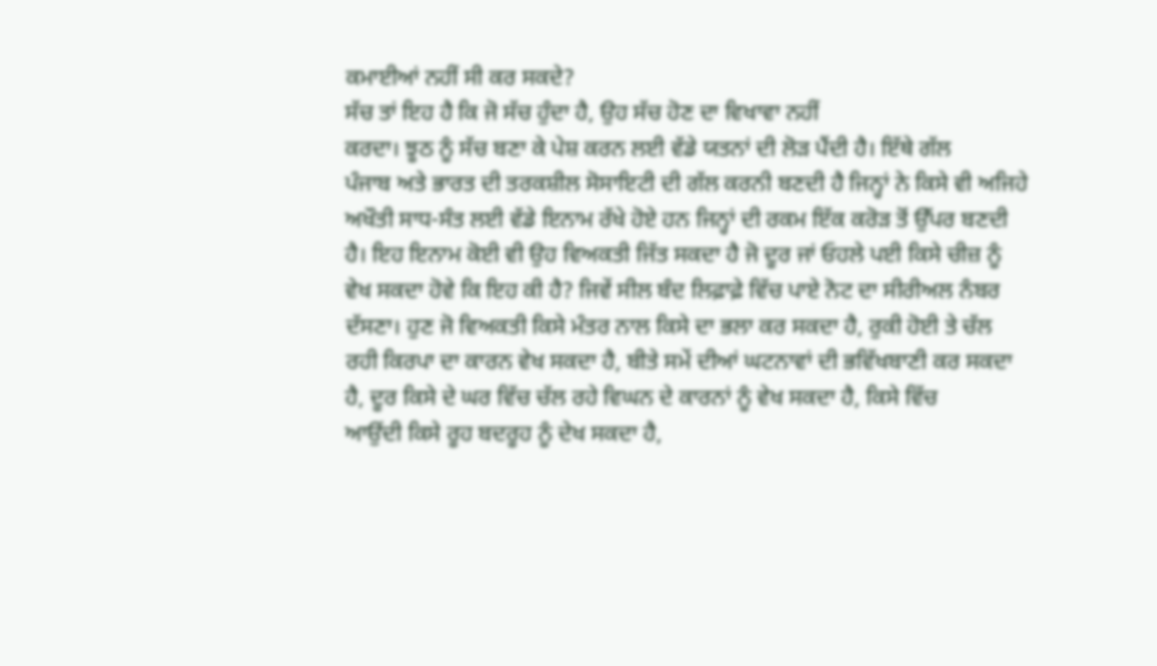ਕਮਾਈਆਂ ਨਹੀਂ ਸੀ ਕਰ ਸਕਦੇ?
ਸੱਚ ਤਾਂ ਇਹ ਹੈ ਕਿ ਜੋ ਸੱਚ ਹੁੰਦਾ ਹੈ, ਉਹ ਸੱਚ ਹੋਣ ਦਾ ਵਿਖਾਵਾ ਨਹੀਂ
ਕਰਦਾ। ਝੂਠ ਨੂੰ ਸੱਚ ਬਣਾ ਕੇ ਪੇਸ਼ ਕਰਨ ਲਈ ਵੱਡੇ ਯਤਨਾਂ ਦੀ ਲੋੜ ਪੈਂਦੀ ਹੈ। ਇੱਥੇ ਗੱਲ
ਪੰਜਾਬ ਅਤੇ ਭਾਰਤ ਦੀ ਤਰਕਸ਼ੀਲ ਸੋਸਾਇਟੀ ਦੀ ਗੱਲ ਕਰਨੀ ਬਣਦੀ ਹੈ ਜਿਨ੍ਹਾਂ ਨੇ ਕਿਸੇ ਵੀ ਅਜਿਹੇ
ਅਖੌਤੀ ਸਾਧ-ਸੰਤ ਲਈ ਵੱਡੇ ਇਨਾਮ ਰੱਖੇ ਹੋਏ ਹਨ ਜਿਨ੍ਹਾਂ ਦੀ ਰਕਮ ਇੱਕ ਕਰੋੜ ਤੋਂ ਉੱਪਰ ਬਣਦੀ
ਹੈ। ਇਹ ਇਨਾਮ ਕੋਈ ਵੀ ਉਹ ਵਿਅਕਤੀ ਜਿੱਤ ਸਕਦਾ ਹੈ ਜੋ ਦੂਰ ਜਾਂ ਓਹਲੇ ਪਈ ਕਿਸੇ ਚੀਜ਼ ਨੂੰ
ਵੇਖ ਸਕਦਾ ਹੋਵੇ ਕਿ ਇਹ ਕੀ ਹੈ? ਜਿਵੇਂ ਸੀਲ ਬੰਦ ਲਿਫ਼ਾਫ਼ੇ ਵਿੱਚ ਪਾਏ ਨੋਟ ਦਾ ਸੀਰੀਅਲ ਨੰਬਰ
ਦੱਸਣਾ। ਹੁਣ ਜੋ ਵਿਅਕਤੀ ਕਿਸੇ ਮੰਤਰ ਨਾਲ ਕਿਸੇ ਦਾ ਭਲਾ ਕਰ ਸਕਦਾ ਹੈ, ਰੁਕੀ ਹੋਈ ਤੇ ਚੱਲ
ਰਹੀ ਕਿਰਪਾ ਦਾ ਕਾਰਨ ਵੇਖ ਸਕਦਾ ਹੈ, ਬੀਤੇ ਸਮੇਂ ਦੀਆਂ ਘਟਨਾਵਾਂ ਦੀ ਭਵਿੱਖਬਾਣੀ ਕਰ ਸਕਦਾ
ਹੈ, ਦੂਰ ਕਿਸੇ ਦੇ ਘਰ ਵਿੱਚ ਚੱਲ ਰਹੇ ਵਿਘਨ ਦੇ ਕਾਰਨਾਂ ਨੂੰ ਵੇਖ ਸਕਦਾ ਹੈ, ਕਿਸੇ ਵਿੱਚ
ਆਉਂਦੀ ਕਿਸੇ ਰੂਹ ਬਦਰੂਹ ਨੂੰ ਦੇਖ ਸਕਦਾ ਹੈ,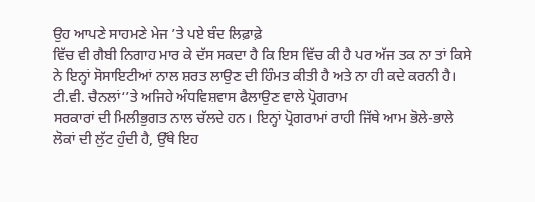ਉਹ ਆਪਣੇ ਸਾਹਮਣੇ ਮੇਜ ’ਤੇ ਪਏ ਬੰਦ ਲਿਫ਼ਾਫ਼ੇ
ਵਿੱਚ ਵੀ ਗੈਬੀ ਨਿਗਾਹ ਮਾਰ ਕੇ ਦੱਸ ਸਕਦਾ ਹੈ ਕਿ ਇਸ ਵਿੱਚ ਕੀ ਹੈ ਪਰ ਅੱਜ ਤਕ ਨਾ ਤਾਂ ਕਿਸੇ
ਨੇ ਇਨ੍ਹਾਂ ਸੋਸਾਇਟੀਆਂ ਨਾਲ ਸ਼ਰਤ ਲਾਉਣ ਦੀ ਹਿੰਮਤ ਕੀਤੀ ਹੈ ਅਤੇ ਨਾ ਹੀ ਕਦੇ ਕਰਨੀ ਹੈ।
ਟੀ.ਵੀ. ਚੈਨਲਾਂ‘’ਤੇ ਅਜਿਹੇ ਅੰਧਵਿਸ਼ਵਾਸ ਫੈਲਾਉਣ ਵਾਲੇ ਪ੍ਰੋਗਰਾਮ
ਸਰਕਾਰਾਂ ਦੀ ਮਿਲੀਭੁਗਤ ਨਾਲ ਚੱਲਦੇ ਹਨ। ਇਨ੍ਹਾਂ ਪ੍ਰੋਗਰਾਮਾਂ ਰਾਹੀ ਜਿੱਥੇ ਆਮ ਭੋਲੇ-ਭਾਲੇ
ਲੋਕਾਂ ਦੀ ਲੁੱਟ ਹੁੰਦੀ ਹੈ, ਉੱਥੇ ਇਹ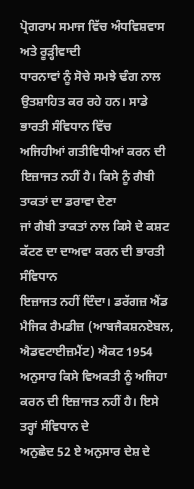ਪ੍ਰੋਗਰਾਮ ਸਮਾਜ ਵਿੱਚ ਅੰਧਵਿਸ਼ਵਾਸ ਅਤੇ ਰੂੜ੍ਹੀਵਾਦੀ
ਧਾਰਨਾਵਾਂ ਨੂੰ ਸੋਚੇ ਸਮਝੇ ਢੰਗ ਨਾਲ ਉਤਸ਼ਾਹਿਤ ਕਰ ਰਹੇ ਹਨ। ਸਾਡੇ ਭਾਰਤੀ ਸੰਵਿਧਾਨ ਵਿੱਚ
ਅਜਿਹੀਆਂ ਗਤੀਵਿਧੀਆਂ ਕਰਨ ਦੀ ਇਜ਼ਾਜਤ ਨਹੀਂ ਹੈ। ਕਿਸੇ ਨੂੰ ਗੈਬੀ ਤਾਕਤਾਂ ਦਾ ਡਰਾਵਾ ਦੇਣਾ
ਜਾਂ ਗੈਬੀ ਤਾਕਤਾਂ ਨਾਲ ਕਿਸੇ ਦੇ ਕਸ਼ਟ ਕੱਟਣ ਦਾ ਦਾਅਵਾ ਕਰਨ ਦੀ ਭਾਰਤੀ ਸੰਵਿਧਾਨ
ਇਜ਼ਾਜਤ ਨਹੀਂ ਦਿੰਦਾ। ਡਰੱਗਜ਼ ਐਂਡ ਮੈਜਿਕ ਰੈਮਡੀਜ਼ (ਆਬਜੈਕਸ਼ਨਏਬਲ, ਐਡਵਟਾਈਜ਼ਮੈਂਟ) ਐਕਟ 1954
ਅਨੁਸਾਰ ਕਿਸੇ ਵਿਅਕਤੀ ਨੂੰ ਅਜਿਹਾ ਕਰਨ ਦੀ ਇਜ਼ਾਜਤ ਨਹੀਂ ਹੈ। ਇਸੇ ਤਰ੍ਹਾਂ ਸੰਵਿਧਾਨ ਦੇ
ਅਨੁਛੇਦ 52 ਏ ਅਨੁਸਾਰ ਦੇਸ਼ ਦੇ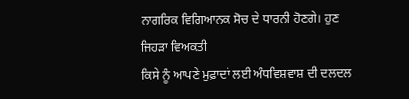ਨਾਗਰਿਕ ਵਿਗਿਆਨਕ ਸੋਚ ਦੇ ਧਾਰਨੀ ਹੋਣਗੇ। ਹੁਣ ਜਿਹੜਾ ਵਿਅਕਤੀ
ਕਿਸੇ ਨੂੰ ਆਪਣੇ ਮੁਫ਼ਾਦਾਂ ਲਈ ਅੰਧਵਿਸ਼ਵਾਸ਼ ਦੀ ਦਲਦਲ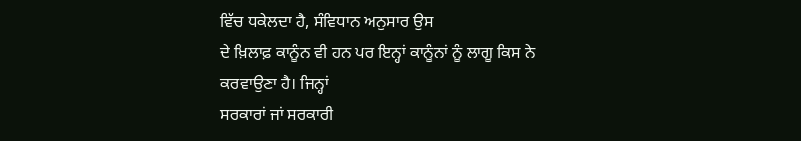ਵਿੱਚ ਧਕੇਲਦਾ ਹੈ, ਸੰਵਿਧਾਨ ਅਨੁਸਾਰ ਉਸ
ਦੇ ਖ਼ਿਲਾਫ਼ ਕਾਨੂੰਨ ਵੀ ਹਨ ਪਰ ਇਨ੍ਹਾਂ ਕਾਨੂੰਨਾਂ ਨੂੰ ਲਾਗੂ ਕਿਸ ਨੇ ਕਰਵਾਉਣਾ ਹੈ। ਜਿਨ੍ਹਾਂ
ਸਰਕਾਰਾਂ ਜਾਂ ਸਰਕਾਰੀ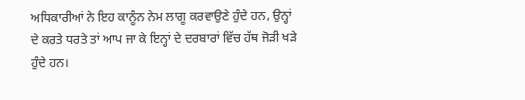ਅਧਿਕਾਰੀਆਂ ਨੇ ਇਹ ਕਾਨੂੰਨ ਨੇਮ ਲਾਗੂ ਕਰਵਾਉਣੇ ਹੁੰਦੇ ਹਨ, ਉਨ੍ਹਾਂ
ਦੇ ਕਰਤੇ ਧਰਤੇ ਤਾਂ ਆਪ ਜਾ ਕੇ ਇਨ੍ਹਾਂ ਦੇ ਦਰਬਾਰਾਂ ਵਿੱਚ ਹੱਥ ਜੋੜੀ ਖੜੇ ਹੁੰਦੇ ਹਨ।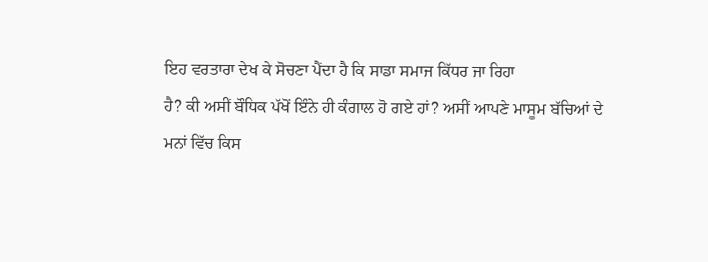ਇਹ ਵਰਤਾਰਾ ਦੇਖ ਕੇ ਸੋਚਣਾ ਪੈਂਦਾ ਹੈ ਕਿ ਸਾਡਾ ਸਮਾਜ ਕਿੱਧਰ ਜਾ ਰਿਹਾ
ਹੈ? ਕੀ ਅਸੀਂ ਬੌਧਿਕ ਪੱਖੋਂ ਇੰਨੇ ਹੀ ਕੰਗਾਲ ਹੋ ਗਏ ਹਾਂ? ਅਸੀਂ ਆਪਣੇ ਮਾਸੂਮ ਬੱਚਿਆਂ ਦੇ
ਮਨਾਂ ਵਿੱਚ ਕਿਸ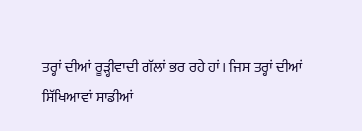ਤਰ੍ਹਾਂ ਦੀਆਂ ਰੂੜ੍ਹੀਵਾਦੀ ਗੱਲਾਂ ਭਰ ਰਹੇ ਹਾਂ। ਜਿਸ ਤਰ੍ਹਾਂ ਦੀਆਂ
ਸਿੱਖਿਆਵਾਂ ਸਾਡੀਆਂ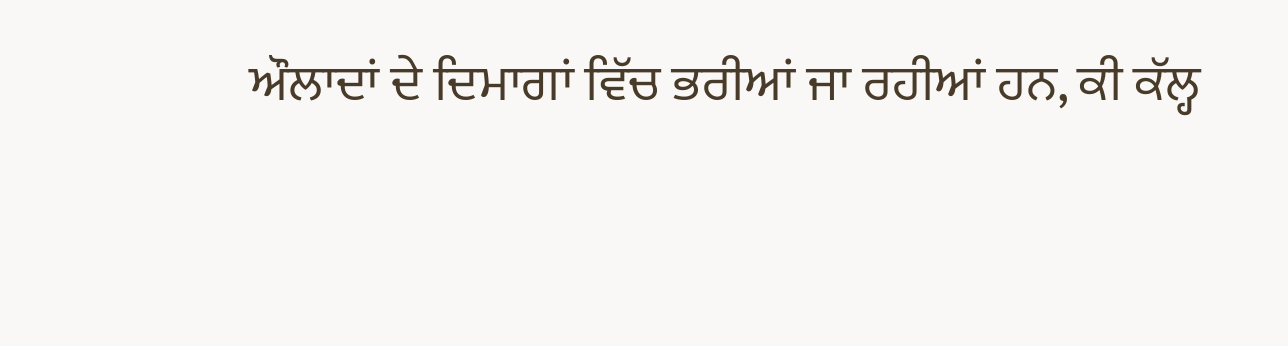ਔਲਾਦਾਂ ਦੇ ਦਿਮਾਗਾਂ ਵਿੱਚ ਭਰੀਆਂ ਜਾ ਰਹੀਆਂ ਹਨ, ਕੀ ਕੱਲ੍ਹ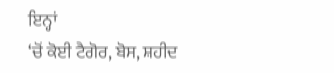ਇਨ੍ਹਾਂ
‘ਚੋਂ ਕੋਈ ਟੈਗੋਰ, ਬੋਸ, ਸ਼ਹੀਦ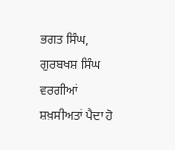ਭਗਤ ਸਿੰਘ, ਗੁਰਬਖਸ਼ ਸਿੰਘ ਵਰਗੀਆਂ ਸ਼ਖ਼ਸੀਅਤਾਂ ਪੈਦਾ ਹੋ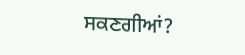ਸਕਣਗੀਆਂ?